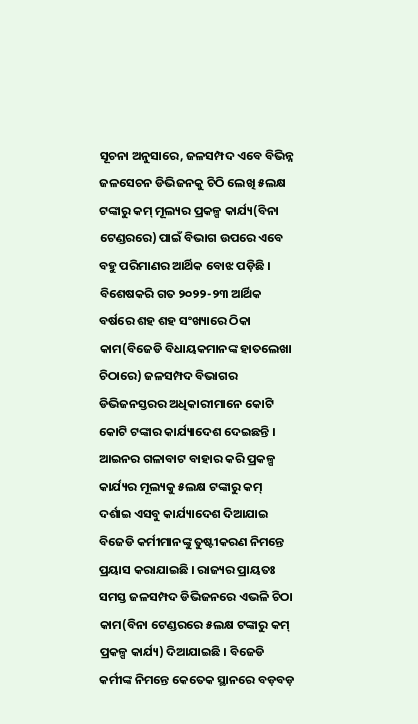ସୂଚନା ଅନୁସାରେ, ଜଳସମ୍ପଦ ଏବେ ବିଭିନ୍ନ ଜଳସେଚନ ଡିଭିଜନକୁ ଚିଠି ଲେଖି ୫ଲକ୍ଷ ଟଙ୍କାରୁ କମ୍ ମୂଲ୍ୟର ପ୍ରକଳ୍ପ କାର୍ଯ୍ୟ(ବିନା ଟେଣ୍ଡରରେ) ପାଇଁ ବିଭାଗ ଉପରେ ଏବେ ବହୁ ପରିମାଣର ଆର୍ଥିକ ବୋଝ ପଡ଼ିଛି । ବିଶେଷକରି ଗତ ୨୦୨୨-୨୩ ଆର୍ଥିକ ବର୍ଷରେ ଶହ ଶହ ସଂଖ୍ୟାରେ ଠିକା କାମ(ବିଜେଡି ବିଧାୟକମାନଙ୍କ ହାତଲେଖା ଚିଠାରେ) ଜଳସମ୍ପଦ ବିଭାଗର ଡିଭିଜନସ୍ତରର ଅଧିକାରୀମାନେ କୋଟି କୋଟି ଟଙ୍କାର କାର୍ଯ୍ୟାଦେଶ ଦେଇଛନ୍ତି । ଆଇନର ଗଳାବାଟ ବାହାର କରି ପ୍ରକଳ୍ପ କାର୍ଯ୍ୟର ମୂଲ୍ୟକୁ ୫ଲକ୍ଷ ଟଙ୍କାରୁ କମ୍ ଦର୍ଶାଇ ଏସବୁ କାର୍ଯ୍ୟାଦେଶ ଦିଆଯାଇ ବିଜେଡି କର୍ମୀମାନଙ୍କୁ ତୁଷ୍ଟୀକରଣ ନିମନ୍ତେ ପ୍ରୟାସ କରାଯାଇଛି । ରାଜ୍ୟର ପ୍ରାୟତଃ ସମସ୍ତ ଜଳସମ୍ପଦ ଡିଭିଜନରେ ଏଭଳି ଚିଠା କାମ(ବିନା ଟେଣ୍ଡରରେ ୫ଲକ୍ଷ ଟଙ୍କାରୁ କମ୍ ପ୍ରକଳ୍ପ କାର୍ଯ୍ୟ) ଦିଆଯାଇଛି । ବିଜେଡି କର୍ମୀଙ୍କ ନିମନ୍ତେ କେତେକ ସ୍ଥାନରେ ବଡ଼ବଡ଼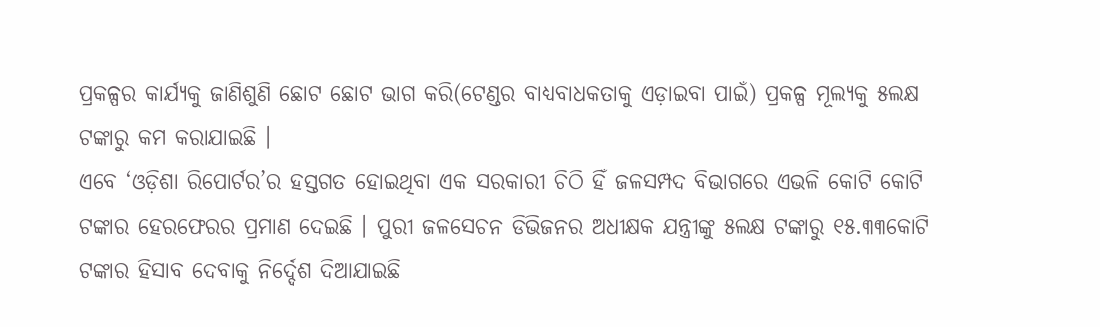ପ୍ରକଳ୍ପର କାର୍ଯ୍ୟକୁ ଜାଣିଶୁଣି ଛୋଟ ଛୋଟ ଭାଗ କରି(ଟେଣ୍ଡର ବାଧ୍ୟବାଧକତାକୁ ଏଡ଼ାଇବା ପାଇଁ) ପ୍ରକଳ୍ପ ମୂଲ୍ୟକୁ ୫ଲକ୍ଷ ଟଙ୍କାରୁ କମ କରାଯାଇଛି ।
ଏବେ ‘ଓଡ଼ିଶା ରିପୋର୍ଟର’ର ହସ୍ତଗତ ହୋଇଥିବା ଏକ ସରକାରୀ ଚିଠି ହିଁ ଜଳସମ୍ପଦ ବିଭାଗରେ ଏଭଳି କୋଟି କୋଟି ଟଙ୍କାର ହେରଫେରର ପ୍ରମାଣ ଦେଇଛି । ପୁରୀ ଜଳସେଚନ ଡିଭିଜନର ଅଧୀକ୍ଷକ ଯନ୍ତ୍ରୀଙ୍କୁ ୫ଲକ୍ଷ ଟଙ୍କାରୁ ୧୫.୩୩କୋଟି ଟଙ୍କାର ହିସାବ ଦେବାକୁ ନିର୍ଦ୍ଦେଶ ଦିଆଯାଇଛି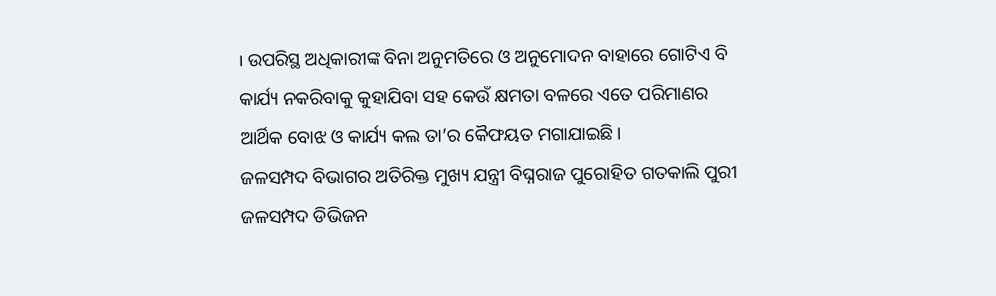। ଉପରିସ୍ଥ ଅଧିକାରୀଙ୍କ ବିନା ଅନୁମତିରେ ଓ ଅନୁମୋଦନ ବାହାରେ ଗୋଟିଏ ବି କାର୍ଯ୍ୟ ନକରିବାକୁ କୁହାଯିବା ସହ କେଉଁ କ୍ଷମତା ବଳରେ ଏତେ ପରିମାଣର ଆର୍ଥିକ ବୋଝ ଓ କାର୍ଯ୍ୟ କଲ ତା’ର କୈଫୟତ ମଗାଯାଇଛି ।
ଜଳସମ୍ପଦ ବିଭାଗର ଅତିରିକ୍ତ ମୁଖ୍ୟ ଯନ୍ତ୍ରୀ ବିଘ୍ନରାଜ ପୁରୋହିତ ଗତକାଲି ପୁରୀ ଜଳସମ୍ପଦ ଡିଭିଜନ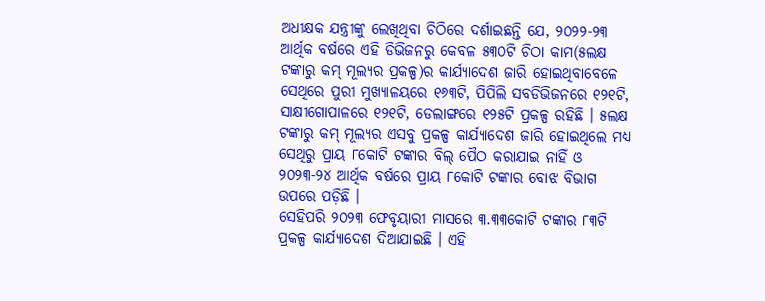ଅଧୀକ୍ଷକ ଯନ୍ତ୍ରୀଙ୍କୁ ଲେଖିଥିବା ଚିଠିରେ ଦର୍ଶାଇଛନ୍ତି ଯେ, ୨୦୨୨-୨୩ ଆର୍ଥିକ ବର୍ଷରେ ଏହି ଡିଭିଜନରୁ କେବଳ ୫୩୦ଟି ଚିଠା କାମ(୫ଲକ୍ଷ ଟଙ୍କାରୁ କମ୍ ମୂଲ୍ୟର ପ୍ରକଳ୍ପ)ର କାର୍ଯ୍ୟାଦେଶ ଜାରି ହୋଇଥିବାବେଳେ ସେଥିରେ ପୁରୀ ମୁଖ୍ୟାଳୟରେ ୧୬୩ଟି, ପିପିଲି ସବଡିଭିଜନରେ ୧୨୧ଟି, ସାକ୍ଷୀଗୋପାଳରେ ୧୨୧ଟି, ଡେଲାଙ୍ଗରେ ୧୨୫ଟି ପ୍ରକଳ୍ପ ରହିଛି । ୫ଲକ୍ଷ ଟଙ୍କାରୁ କମ୍ ମୂଲ୍ୟର ଏସବୁ ପ୍ରକଳ୍ପ କାର୍ଯ୍ୟାଦେଶ ଜାରି ହୋଇଥିଲେ ମଧ୍ୟ ସେଥିରୁ ପ୍ରାୟ ୮କୋଟି ଟଙ୍କାର ବିଲ୍ ପୈଠ କରାଯାଇ ନାହିଁ ଓ ୨୦୨୩-୨୪ ଆର୍ଥିକ ବର୍ଷରେ ପ୍ରାୟ ୮କୋଟି ଟଙ୍କାର ବୋଝ ବିଭାଗ ଉପରେ ପଡ଼ିଛି ।
ସେହିପରି ୨୦୨୩ ଫେବୃୟାରୀ ମାସରେ ୩.୩୩କୋଟି ଟଙ୍କାର ୮୩ଟି ପ୍ରକଳ୍ପ କାର୍ଯ୍ୟାଦେଶ ଦିଆଯାଇଛି । ଏହି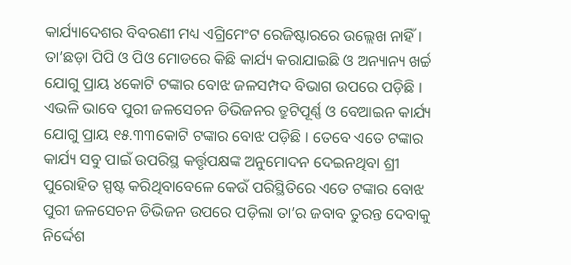କାର୍ଯ୍ୟାଦେଶର ବିବରଣୀ ମଧ୍ୟ ଏଗ୍ରିମେଂଟ ରେଜିଷ୍ଟାରରେ ଉଲ୍ଲେଖ ନାହିଁ । ତା’ଛଡ଼ା ପିପି ଓ ପିଓ ମୋଡରେ କିଛି କାର୍ଯ୍ୟ କରାଯାଇଛି ଓ ଅନ୍ୟାନ୍ୟ ଖର୍ଚ୍ଚ ଯୋଗୁ ପ୍ରାୟ ୪କୋଟି ଟଙ୍କାର ବୋଝ ଜଳସମ୍ପଦ ବିଭାଗ ଉପରେ ପଡ଼ିଛି । ଏଭଳି ଭାବେ ପୁରୀ ଜଳସେଚନ ଡିଭିଜନର ତ୍ରୁଟିପୂର୍ଣ୍ଣ ଓ ବେଆଇନ କାର୍ଯ୍ୟ ଯୋଗୁ ପ୍ରାୟ ୧୫.୩୩କୋଟି ଟଙ୍କାର ବୋଝ ପଡ଼ିଛି । ତେବେ ଏତେ ଟଙ୍କାର କାର୍ଯ୍ୟ ସବୁ ପାଇଁ ଉପରିସ୍ଥ କର୍ତ୍ତୃପକ୍ଷଙ୍କ ଅନୁମୋଦନ ଦେଇନଥିବା ଶ୍ରୀ ପୁରୋହିତ ସ୍ପଷ୍ଟ କରିଥିବାବେଳେ କେଉଁ ପରିସ୍ଥିତିରେ ଏତେ ଟଙ୍କାର ବୋଝ ପୁରୀ ଜଳସେଚନ ଡିଭିଜନ ଉପରେ ପଡ଼ିଲା ତା’ର ଜବାବ ତୁରନ୍ତ ଦେବାକୁ ନିର୍ଦ୍ଦେଶ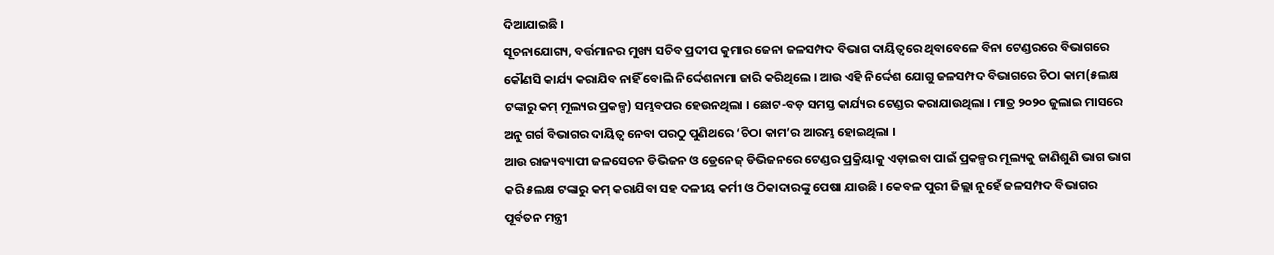ଦିଆଯାଇଛି ।
ସୂଚନାଯୋଗ୍ୟ, ବର୍ତ୍ତମାନର ମୁଖ୍ୟ ସଚିବ ପ୍ରଦୀପ କୁମାର ଜେନା ଜଳସମ୍ପଦ ବିଭାଗ ଦାୟିତ୍ୱରେ ଥିବାବେଳେ ବିନା ଟେଣ୍ଡରରେ ବିଭାଗରେ କୌଣସି କାର୍ଯ୍ୟ କରାଯିବ ନାହିଁ ବୋଲି ନିର୍ଦ୍ଦେଶନାମା ଜାରି କରିଥିଲେ । ଆଉ ଏହି ନିର୍ଦ୍ଦେଶ ଯୋଗୁ ଜଳସମ୍ପଦ ବିଭାଗରେ ଚିଠା କାମ(୫ଲକ୍ଷ ଟଙ୍କାରୁ କମ୍ ମୂଲ୍ୟର ପ୍ରକଳ୍ପ) ସମ୍ଭବପର ହେଉନଥିଲା । ଛୋଟ-ବଡ଼ ସମସ୍ତ କାର୍ଯ୍ୟର ଟେଣ୍ଡର କରାଯାଉଥିଲା । ମାତ୍ର ୨୦୨୦ ଜୁଲାଇ ମାସରେ ଅନୁ ଗର୍ଗ ବିଭାଗର ଦାୟିତ୍ୱ ନେବା ପରଠୁ ପୁଣିଥରେ ‘ଚିଠା କାମ’ର ଆରମ୍ଭ ହୋଇଥିଲା ।
ଆଉ ରାଜ୍ୟବ୍ୟାପୀ ଜଳସେଚନ ଡିଭିଜନ ଓ ଡ୍ରେନେଜ୍ ଡିଭିଜନରେ ଟେଣ୍ଡର ପ୍ରକ୍ରିୟାକୁ ଏଡ଼ାଇବା ପାଇଁ ପ୍ରକଳ୍ପର ମୂଲ୍ୟକୁ ଜାଣିଶୁଣି ଭାଗ ଭାଗ କରି ୫ଲକ୍ଷ ଟଙ୍କାରୁ କମ୍ କରାଯିବା ସହ ଦଳୀୟ କର୍ମୀ ଓ ଠିକାଦାରଙ୍କୁ ପେଷା ଯାଉଛି । କେବଳ ପୁରୀ ଜିଲ୍ଲା ନୁହେଁ ଜଳସମ୍ପଦ ବିଭାଗର ପୂର୍ବତନ ମନ୍ତ୍ରୀ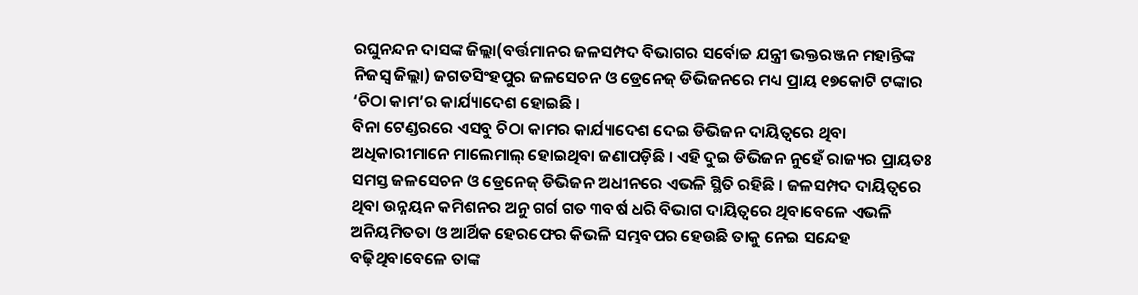ରଘୁନନ୍ଦନ ଦାସଙ୍କ ଜିଲ୍ଲା(ବର୍ତ୍ତମାନର ଜଳସମ୍ପଦ ବିଭାଗର ସର୍ବୋଚ୍ଚ ଯନ୍ତ୍ରୀ ଭକ୍ତରଞ୍ଜନ ମହାନ୍ତିଙ୍କ ନିଜସ୍ୱ ଜିଲ୍ଲା) ଜଗତସିଂହପୁର ଜଳସେଚନ ଓ ଡ୍ରେନେଜ୍ ଡିଭିଜନରେ ମଧ୍ୟ ପ୍ରାୟ ୧୭କୋଟି ଟଙ୍କାର ‘ଚିଠା କାମ’ର କାର୍ଯ୍ୟାଦେଶ ହୋଇଛି ।
ବିନା ଟେଣ୍ଡରରେ ଏସବୁ ଚିଠା କାମର କାର୍ଯ୍ୟାଦେଶ ଦେଇ ଡିଭିଜନ ଦାୟିତ୍ୱରେ ଥିବା ଅଧିକାରୀମାନେ ମାଲେମାଲ୍ ହୋଇଥିବା ଜଣାପଡ଼ିଛି । ଏହି ଦୁଇ ଡିଭିଜନ ନୁହେଁ ରାଜ୍ୟର ପ୍ରାୟତଃ ସମସ୍ତ ଜଳସେଚନ ଓ ଡ୍ରେନେଜ୍ ଡିଭିଜନ ଅଧୀନରେ ଏଭଳି ସ୍ଥିତି ରହିଛି । ଜଳସମ୍ପଦ ଦାୟିତ୍ୱରେ ଥିବା ଉନ୍ନୟନ କମିଶନର ଅନୁ ଗର୍ଗ ଗତ ୩ବର୍ଷ ଧରି ବିଭାଗ ଦାୟିତ୍ୱରେ ଥିବାବେଳେ ଏଭଳି ଅନିୟମିତତା ଓ ଆର୍ଥିକ ହେରଫେର କିଭଳି ସମ୍ଭବପର ହେଉଛି ତାକୁ ନେଇ ସନ୍ଦେହ ବଢ଼ିଥିବାବେଳେ ତାଙ୍କ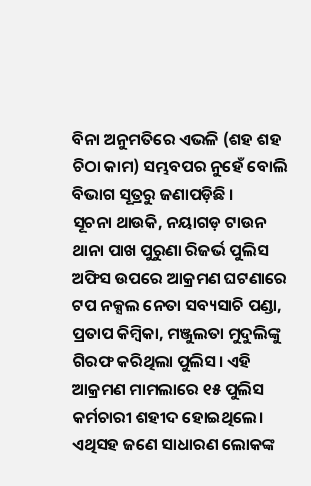ବିନା ଅନୁମତିରେ ଏଭଳି (ଶହ ଶହ ଚିଠା କାମ) ସମ୍ଭବପର ନୁହେଁ ବୋଲି ବିଭାଗ ସୂତ୍ରରୁ ଜଣାପଡ଼ିଛି ।
ସୂଚନା ଥାଉକି, ନୟାଗଡ଼ ଟାଉନ ଥାନା ପାଖ ପୁରୁଣା ରିଜର୍ଭ ପୁଲିସ ଅଫିସ ଉପରେ ଆକ୍ରମଣ ଘଟଣାରେ ଟପ ନକ୍ସଲ ନେତା ସବ୍ୟସାଚି ପଣ୍ଡା, ପ୍ରତାପ କିମ୍ବିକା, ମଞ୍ଜୁଲତା ମୁଦୁଲିଙ୍କୁ ଗିରଫ କରିଥିଲା ପୁଲିସ। ଏହି ଆକ୍ରମଣ ମାମଲାରେ ୧୫ ପୁଲିସ କର୍ମଚାରୀ ଶହୀଦ ହୋଇଥିଲେ। ଏଥିସହ ଜଣେ ସାଧାରଣ ଲୋକଙ୍କ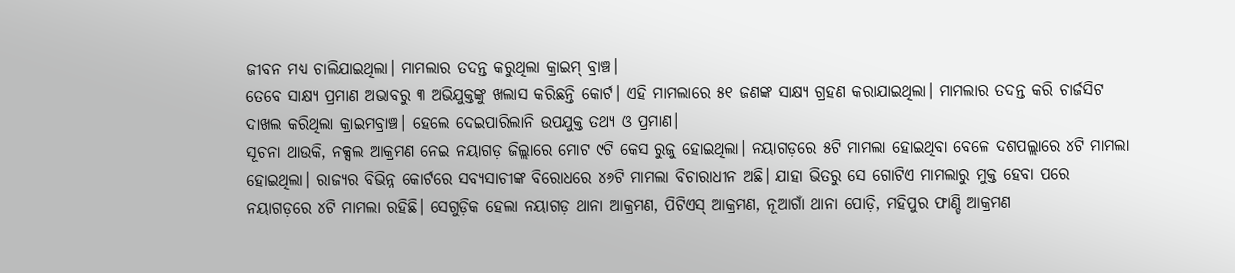ଜୀବନ ମଧ୍ୟ ଚାଲିଯାଇଥିଲା। ମାମଲାର ତଦନ୍ତ କରୁଥିଲା କ୍ରାଇମ୍ ବ୍ରାଞ୍ଚ।
ତେବେ ସାକ୍ଷ୍ୟ ପ୍ରମାଣ ଅଭାବରୁ ୩ ଅଭିଯୁକ୍ତଙ୍କୁ ଖଲାସ କରିଛନ୍ତି କୋର୍ଟ। ଏହି ମାମଲାରେ ୫୧ ଜଣଙ୍କ ସାକ୍ଷ୍ୟ ଗ୍ରହଣ କରାଯାଇଥିଲା। ମାମଲାର ତଦନ୍ତ କରି ଚାର୍ଜସିଟ ଦାଖଲ କରିଥିଲା କ୍ରାଇମବ୍ରାଞ୍ଚ। ହେଲେ ଦେଇପାରିଲାନି ଉପଯୁକ୍ତ ତଥ୍ୟ ଓ ପ୍ରମାଣ।
ସୂଚନା ଥାଉକି, ନକ୍ସଲ ଆକ୍ରମଣ ନେଇ ନୟାଗଡ଼ ଜିଲ୍ଲାରେ ମୋଟ ୯ଟି କେସ ରୁଜୁ ହୋଇଥିଲା। ନୟାଗଡ଼ରେ ୫ଟି ମାମଲା ହୋଇଥିବା ବେଳେ ଦଶପଲ୍ଲାରେ ୪ଟି ମାମଲା ହୋଇଥିଲା। ରାଜ୍ୟର ବିଭିନ୍ନ କୋର୍ଟରେ ସବ୍ୟସାଚୀଙ୍କ ବିରୋଧରେ ୪୬ଟି ମାମଲା ବିଚାରାଧୀନ ଅଛି। ଯାହା ଭିତରୁ ସେ ଗୋଟିଏ ମାମଲାରୁ ମୁକ୍ତ ହେବା ପରେ ନୟାଗଡ଼ରେ ୪ଟି ମାମଲା ରହିଛି। ସେଗୁଡ଼ିକ ହେଲା ନୟାଗଡ଼ ଥାନା ଆକ୍ରମଣ, ପିଟିଏସ୍ ଆକ୍ରମଣ, ନୂଆଗାଁ ଥାନା ପୋଡ଼ି, ମହିପୁର ଫାଣ୍ଡି ଆକ୍ରମଣ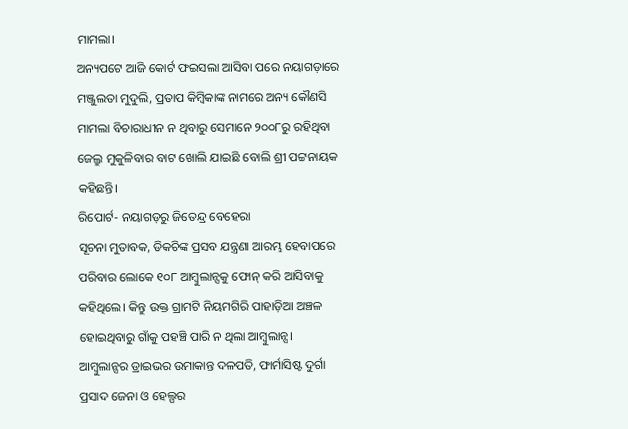ମାମଲା।
ଅନ୍ୟପଟେ ଆଜି କୋର୍ଟ ଫଇସଲା ଆସିବା ପରେ ନୟାଗଡ଼ାରେ ମଞ୍ଜୁଲତା ମୁଦୁଲି, ପ୍ରତାପ କିମ୍ବିକାଙ୍କ ନାମରେ ଅନ୍ୟ କୌଣସି ମାମଲା ବିଚାରାଧୀନ ନ ଥିବାରୁ ସେମାନେ ୨୦୦୮ରୁ ରହିଥିବା ଜେଲ୍ରୁ ମୁକୁଳିବାର ବାଟ ଖୋଲି ଯାଇଛି ବୋଲି ଶ୍ରୀ ପଟ୍ଟନାୟକ କହିଛନ୍ତି।
ରିପୋର୍ଟ- ନୟାଗଡ଼ରୁ ଜିତେନ୍ଦ୍ର ବେହେରା
ସୂଚନା ମୁତାବକ, ଡିକଚିଙ୍କ ପ୍ରସବ ଯନ୍ତ୍ରଣା ଆରମ୍ଭ ହେବାପରେ ପରିବାର ଲୋକେ ୧୦୮ ଆମ୍ବୁଲାନ୍ସକୁ ଫୋନ୍ କରି ଆସିବାକୁ କହିଥିଲେ। କିନ୍ତୁ ଉକ୍ତ ଗ୍ରାମଟି ନିୟମଗିରି ପାହାଡ଼ିଆ ଅଞ୍ଚଳ ହୋଇଥିବାରୁ ଗାଁକୁ ପହଞ୍ଚି ପାରି ନ ଥିଲା ଆମ୍ବୁଲାନ୍ସ।
ଆମ୍ବୁଲାନ୍ସର ଡ୍ରାଇଭର ଉମାକାନ୍ତ ଦଳପତି, ଫାର୍ମାସିଷ୍ଟ ଦୁର୍ଗା ପ୍ରସାଦ ଜେନା ଓ ହେଲ୍ପର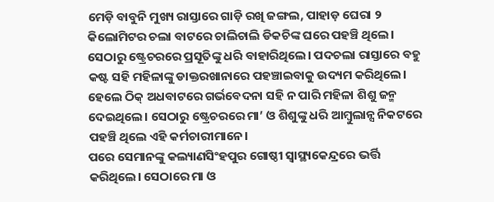ମେଡ଼ି ବାବୁନି ମୁଖ୍ୟ ରାସ୍ତାରେ ଗାଡ଼ି ରଖି ଜଙ୍ଗଲ, ପାହାଡ଼ ଘେରା ୨ କିଲୋମିଟର ଚଲା ବାଟରେ ଚାଲିଚାଲି ଡିକଚିଙ୍କ ଘରେ ପହଞ୍ଚି ଥିଲେ। ସେଠାରୁ ଷ୍ଟ୍ରେଚରରେ ପ୍ରସୂତିଙ୍କୁ ଧରି ବାହାରିଥିଲେ। ପଦଚଲା ରାସ୍ତାରେ ବହୁ କଷ୍ଟ ସହି ମହିଳାଙ୍କୁ ଡାକ୍ତରଖାନାରେ ପହଞ୍ଚାଇବାକୁ ଉଦ୍ୟମ କରିଥିଲେ। ହେଲେ ଠିକ୍ ଅଧବାଟରେ ଗର୍ଭବେଦନା ସହି ନ ପାରି ମହିଳା ଶିଶୁ ଜନ୍ମ ଦେଇଥିଲେ। ସେଠାରୁ ଷ୍ଟ୍ରେଚରରେ ମା’ ଓ ଶିଶୁଙ୍କୁ ଧରି ଆମ୍ବୁଲାନ୍ସ ନିକଟରେ ପହଞ୍ଚି ଥିଲେ ଏହି କର୍ମଚାରୀମାନେ।
ପରେ ସେମାନଙ୍କୁ କଲ୍ୟାଣସିଂହପୁର ଗୋଷ୍ଠୀ ସ୍ୱାସ୍ଥ୍ୟକେନ୍ଦ୍ରରେ ଭର୍ତ୍ତି କରିଥିଲେ। ସେଠାରେ ମା ଓ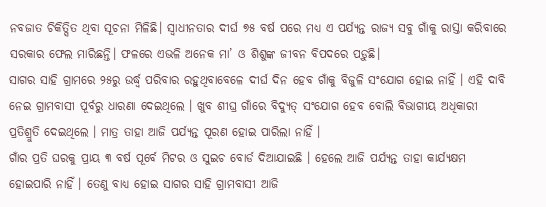ନବଜାତ ଚିକିତ୍ସିତ ଥିବା ସୂଚନା ମିଳିଛି। ସ୍ୱାଧୀନତାର ଦୀର୍ଘ ୭୫ ବର୍ଷ ପରେ ମଧ୍ୟ ଏ ପର୍ଯ୍ୟନ୍ତ ରାଜ୍ୟ ସବୁ ଗାଁକୁ ରାସ୍ତା କରିବାରେ ସରକାର ଫେଲ ମାରିଛନ୍ତି। ଫଳରେ ଏଭଳି ଅନେକ ମା’ ଓ ଶିଶୁଙ୍କ ଜୀବନ ବିପଦରେ ପଡ଼ୁଛି।
ସାଗର ସାହି ଗ୍ରାମରେ ୨୫ରୁ ଉର୍ଦ୍ଧ୍ୱ ପରିବାର ରହୁଥିବାବେଳେ ଦୀର୍ଘ ଦିନ ହେବ ଗାଁକୁ ବିଜୁଳି ସଂଯୋଗ ହୋଇ ନାହିଁ । ଏହି ଦାବି ନେଇ ଗ୍ରାମବାସୀ ପୂର୍ବରୁ ଧାରଣା ଦେଇଥିଲେ । ଖୁବ ଶୀଘ୍ର ଗାଁରେ ବିଦ୍ୟୁତ୍ ସଂଯୋଗ ହେବ ବୋଲି ବିଭାଗୀୟ ଅଧିକାରୀ ପ୍ରତିଶ୍ରୁତି ଦେଇଥିଲେ । ମାତ୍ର ତାହା ଆଜି ପର୍ଯ୍ୟନ୍ତ ପୂରଣ ହୋଇ ପାରିଲା ନାହିଁ ।
ଗାଁର ପ୍ରତି ଘରକୁ ପ୍ରାୟ ୩ ବର୍ଷ ପୂର୍ବେ ମିଟର ଓ ସୁଇଚ ବୋର୍ଡ ଦିଆଯାଇଛି । ହେଲେ ଆଜି ପର୍ଯ୍ୟନ୍ତ ତାହା କାର୍ଯ୍ୟକ୍ଷମ ହୋଇପାରି ନାହିଁ । ତେଣୁ ବାଧ୍ୟ ହୋଇ ସାଗର ସାହି ଗ୍ରାମବାସୀ ଆଜି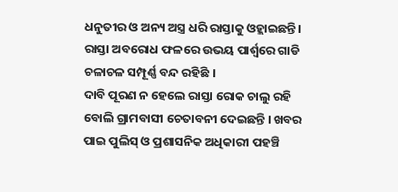ଧନୁତୀର ଓ ଅନ୍ୟ ଅସ୍ତ୍ର ଧରି ରାସ୍ତାକୁ ଓହ୍ଲାଇଛନ୍ତି। ରାସ୍ତା ଅବରୋଧ ଫଳରେ ଉଭୟ ପାର୍ଶ୍ୱରେ ଗାଡି ଚଳାଚଳ ସମ୍ପୂର୍ଣ୍ଣ ବନ୍ଦ ରହିଛି ।
ଦାବି ପୂରଣ ନ ହେଲେ ରାସ୍ତା ରୋକ ଚାଲୁ ରହି ବୋଲି ଗ୍ରାମବାସୀ ଚେତାବନୀ ଦେଇଛନ୍ତି । ଖବର ପାଇ ପୁଲିସ୍ ଓ ପ୍ରଶାସନିକ ଅଧିକାରୀ ପହଞ୍ଚି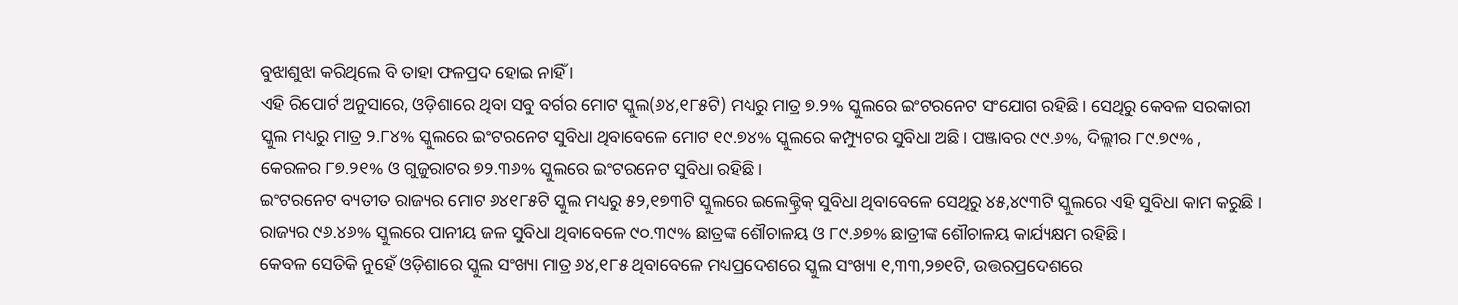ବୁଝାଶୁଝା କରିଥିଲେ ବି ତାହା ଫଳପ୍ରଦ ହୋଇ ନାହିଁ ।
ଏହି ରିପୋର୍ଟ ଅନୁସାରେ, ଓଡ଼ିଶାରେ ଥିବା ସବୁ ବର୍ଗର ମୋଟ ସ୍କୁଲ(୬୪,୧୮୫ଟି) ମଧ୍ୟରୁ ମାତ୍ର ୭.୨% ସ୍କୁଲରେ ଇଂଟରନେଟ ସଂଯୋଗ ରହିଛି। ସେଥିରୁ କେବଳ ସରକାରୀ ସ୍କୁଲ ମଧ୍ୟରୁ ମାତ୍ର ୨.୮୪% ସ୍କୁଲରେ ଇଂଟରନେଟ ସୁବିଧା ଥିବାବେଳେ ମୋଟ ୧୯.୭୪% ସ୍କୁଲରେ କମ୍ପ୍ୟୁଟର ସୁବିଧା ଅଛି। ପଞ୍ଜାବର ୯୯.୬%, ଦିଲ୍ଲୀର ୮୯.୭୯% , କେରଳର ୮୭.୨୧% ଓ ଗୁଜୁରାଟର ୭୨.୩୬% ସ୍କୁଲରେ ଇଂଟରନେଟ ସୁବିଧା ରହିଛି।
ଇଂଟରନେଟ ବ୍ୟତୀତ ରାଜ୍ୟର ମୋଟ ୬୪୧୮୫ଟି ସ୍କୁଲ ମଧ୍ୟରୁ ୫୨,୧୭୩ଟି ସ୍କୁଲରେ ଇଲେକ୍ଟ୍ରିକ୍ ସୁବିଧା ଥିବାବେଳେ ସେଥିରୁ ୪୫,୪୯୩ଟି ସ୍କୁଲରେ ଏହି ସୁବିଧା କାମ କରୁଛି । ରାଜ୍ୟର ୯୬.୪୬% ସ୍କୁଲରେ ପାନୀୟ ଜଳ ସୁବିଧା ଥିବାବେଳେ ୯୦.୩୯% ଛାତ୍ରଙ୍କ ଶୌଚାଳୟ ଓ ୮୯.୬୭% ଛାତ୍ରୀଙ୍କ ଶୌଚାଳୟ କାର୍ଯ୍ୟକ୍ଷମ ରହିଛି।
କେବଳ ସେତିକି ନୁହେଁ ଓଡ଼ିଶାରେ ସ୍କୁଲ ସଂଖ୍ୟା ମାତ୍ର ୬୪,୧୮୫ ଥିବାବେଳେ ମଧ୍ୟପ୍ରଦେଶରେ ସ୍କୁଲ ସଂଖ୍ୟା ୧,୩୩,୨୭୧ଟି, ଉତ୍ତରପ୍ରଦେଶରେ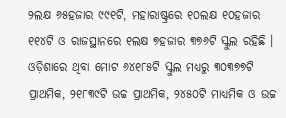୨ଲକ୍ଷ ୬୫ହଜାର ୯୯୧ଟି, ମହାରାଷ୍ଟ୍ରରେ ୧୦ଲକ୍ଷ ୧୦ହଜାର ୧୧୪ଟି ଓ ରାଜସ୍ଥାନରେ ୧ଲକ୍ଷ ୭ହଜାର ୩୭୬ଟି ସ୍କୁଲ ରହିଛି । ଓଡ଼ିଶାରେ ଥିବା ମୋଟ ୬୪୧୮୫ଟି ସ୍କୁଲ ମଧ୍ୟରୁ ୩୦୩୭୭ଟି ପ୍ରାଥମିକ, ୨୧୮୩୯ଟି ଉଚ୍ଚ ପ୍ରାଥମିକ, ୨୪୫୦ଟି ମାଧ୍ୟମିକ ଓ ଉଚ୍ଚ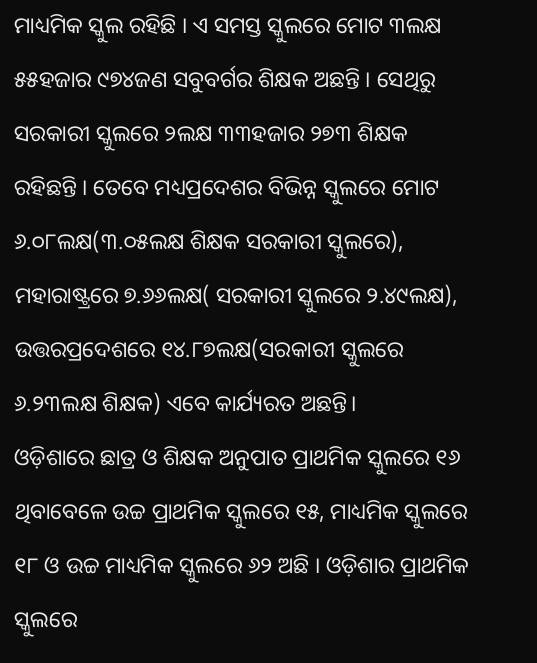ମାଧ୍ୟମିକ ସ୍କୁଲ ରହିଛି । ଏ ସମସ୍ତ ସ୍କୁଲରେ ମୋଟ ୩ଲକ୍ଷ ୫୫ହଜାର ୯୭୪ଜଣ ସବୁବର୍ଗର ଶିକ୍ଷକ ଅଛନ୍ତି । ସେଥିରୁ ସରକାରୀ ସ୍କୁଲରେ ୨ଲକ୍ଷ ୩୩ହଜାର ୨୭୩ ଶିକ୍ଷକ ରହିଛନ୍ତି । ତେବେ ମଧ୍ୟପ୍ରଦେଶର ବିଭିନ୍ନ ସ୍କୁଲରେ ମୋଟ ୬.୦୮ଲକ୍ଷ(୩.୦୫ଲକ୍ଷ ଶିକ୍ଷକ ସରକାରୀ ସ୍କୁଲରେ), ମହାରାଷ୍ଟ୍ରରେ ୭.୬୬ଲକ୍ଷ( ସରକାରୀ ସ୍କୁଲରେ ୨.୪୯ଲକ୍ଷ), ଉତ୍ତରପ୍ରଦେଶରେ ୧୪.୮୭ଲକ୍ଷ(ସରକାରୀ ସ୍କୁଲରେ ୬.୨୩ଲକ୍ଷ ଶିକ୍ଷକ) ଏବେ କାର୍ଯ୍ୟରତ ଅଛନ୍ତି।
ଓଡ଼ିଶାରେ ଛାତ୍ର ଓ ଶିକ୍ଷକ ଅନୁପାତ ପ୍ରାଥମିକ ସ୍କୁଲରେ ୧୬ ଥିବାବେଳେ ଉଚ୍ଚ ପ୍ରାଥମିକ ସ୍କୁଲରେ ୧୫, ମାଧ୍ୟମିକ ସ୍କୁଲରେ ୧୮ ଓ ଉଚ୍ଚ ମାଧ୍ୟମିକ ସ୍କୁଲରେ ୬୨ ଅଛି । ଓଡ଼ିଶାର ପ୍ରାଥମିକ ସ୍କୁଲରେ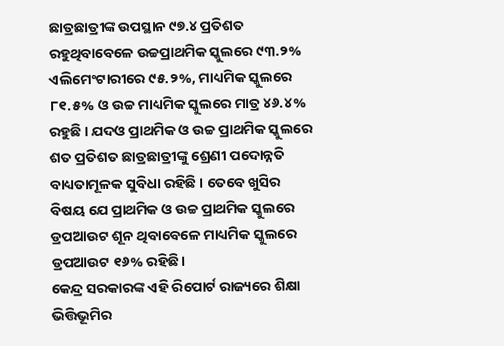ଛାତ୍ରଛାତ୍ରୀଙ୍କ ଉପସ୍ଥାନ ୯୭.୪ ପ୍ରତିଶତ ରହୁଥିବାବେଳେ ଉଚ୍ଚପ୍ରାଥମିକ ସ୍କୁଲରେ ୯୩.୨% ଏଲିମେଂଟାରୀରେ ୯୫.୨%, ମାଧ୍ୟମିକ ସ୍କୁଲରେ ୮୧.୫% ଓ ଉଚ୍ଚ ମାଧ୍ୟମିକ ସ୍କୁଲରେ ମାତ୍ର ୪୬.୪% ରହୁଛି । ଯଦଓ ପ୍ରାଥମିକ ଓ ଉଚ୍ଚ ପ୍ରାଥମିକ ସ୍କୁଲରେ ଶତ ପ୍ରତିଶତ ଛାତ୍ରଛାତ୍ରୀଙ୍କୁ ଶ୍ରେଣୀ ପଦୋନ୍ନତି ବାଧ୍ୟତାମୂଳକ ସୁବିଧା ରହିଛି । ତେବେ ଖୁସିର ବିଷୟ ଯେ ପ୍ରାଥମିକ ଓ ଉଚ୍ଚ ପ୍ରାଥମିକ ସ୍କୁଲରେ ଡ୍ରପଆଉଟ ଶୂନ ଥିବାବେଳେ ମାଧ୍ୟମିକ ସ୍କୁଲରେ ଡ୍ରପଆଉଟ ୧୬% ରହିଛି।
କେନ୍ଦ୍ର ସରକାରଙ୍କ ଏହି ରିପୋର୍ଟ ରାଜ୍ୟରେ ଶିକ୍ଷା ଭିତ୍ତିଭୂମିର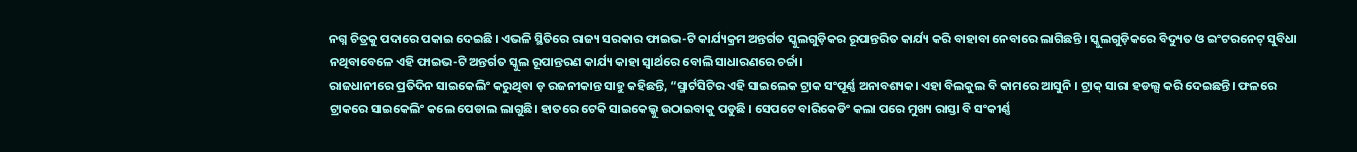ନଗ୍ନ ଚିତ୍ରକୁ ପଦାରେ ପକାଇ ଦେଇଛି । ଏଭଳି ସ୍ଥିତିରେ ରାଜ୍ୟ ସରକାର ଫାଇଭ-ଟି କାର୍ଯ୍ୟକ୍ରମ ଅନ୍ତର୍ଗତ ସ୍କୁଲଗୁଡ଼ିକର ରୂପାନ୍ତରିତ କାର୍ଯ୍ୟ କରି ବାହାବା ନେବାରେ ଲାଗିଛନ୍ତି । ସ୍କୁଲଗୁଡ଼ିକରେ ବିଦ୍ୟୁତ ଓ ଇଂଟରନେଟ୍ ସୁବିଧା ନଥିବାବେଳେ ଏହି ଫାଇଭ-ଟି ଅନ୍ତର୍ଗତ ସ୍କୁଲ ରୂପାନ୍ତରଣ କାର୍ଯ୍ୟ କାହା ସ୍ୱାର୍ଥରେ ବୋଲି ସାଧାରଣରେ ଚର୍ଚ୍ଚା।
ରାଜଧାନୀରେ ପ୍ରତିଦିନ ସାଇକେଲିଂ କରୁଥିବା ଡ଼ ରଜନୀକାନ୍ତ ସାହୁ କହିଛନ୍ତି, “ସ୍ମାର୍ଟସିଟିର ଏହି ସାଇଲେକ ଟ୍ରାକ ସଂପୂର୍ଣ୍ଣ ଅନାବଶ୍ୟକ। ଏହା ବିଲକୁଲ ବି କାମରେ ଆସୁନି । ଟ୍ରାକ୍ ସାରା ହଡଲ୍ସ କରି ଦେଇଛନ୍ତି। ଫଳରେ ଟ୍ରାକରେ ସାଇକେଲିଂ କଲେ ପେଡାଲ ଲାଗୁଛି। ହାତରେ ଟେକି ସାଇକେଲ୍କୁ ଉଠାଇବାକୁ ପଡୁଛି । ସେପଟେ ବାରିକେଡିଂ କଲା ପରେ ମୁଖ୍ୟ ରାସ୍ତା ବି ସଂକୀର୍ଣ୍ଣ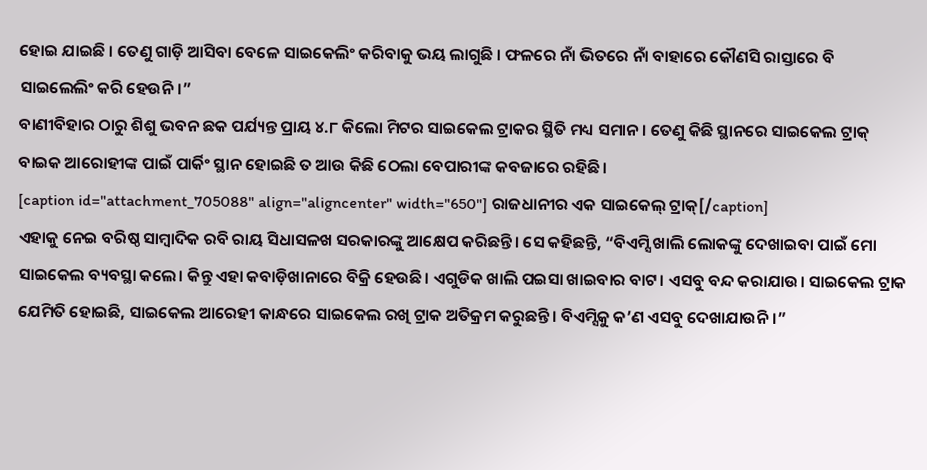ହୋଇ ଯାଇଛି । ତେଣୁ ଗାଡ଼ି ଆସିବା ବେଳେ ସାଇକେଲିଂ କରିବାକୁ ଭୟ ଲାଗୁଛି । ଫଳରେ ନାଁ ଭିତରେ ନାଁ ବାହାରେ କୌଣସି ରାସ୍ତାରେ ବି ସାଇଲେଲିଂ କରି ହେଉନି।”
ବାଣୀବିହାର ଠାରୁ ଶିଶୁ ଭବନ ଛକ ପର୍ଯ୍ୟନ୍ତ ପ୍ରାୟ ୪.୮ କିଲୋ ମିଟର ସାଇକେଲ ଟ୍ରାକର ସ୍ଥିତି ମଧ୍ୟ ସମାନ। ତେଣୁ କିଛି ସ୍ଥାନରେ ସାଇକେଲ ଟ୍ରାକ୍ ବାଇକ ଆରୋହୀଙ୍କ ପାଇଁ ପାର୍କିଂ ସ୍ଥାନ ହୋଇଛି ତ ଆଉ କିଛି ଠେଲା ବେପାରୀଙ୍କ କବଜାରେ ରହିଛି।
[caption id="attachment_705088" align="aligncenter" width="650"] ରାଜଧାନୀର ଏକ ସାଇକେଲ୍ ଟ୍ରାକ୍[/caption]
ଏହାକୁ ନେଇ ବରିଷ୍ଠ ସାମ୍ବାଦିକ ରବି ରାୟ ସିଧାସଳଖ ସରକାରଙ୍କୁ ଆକ୍ଷେପ କରିଛନ୍ତି। ସେ କହିଛନ୍ତି, “ବିଏମ୍ସି ଖାଲି ଲୋକଙ୍କୁ ଦେଖାଇବା ପାଇଁ ମୋ ସାଇକେଲ ବ୍ୟବସ୍ଥା କଲେ। କିନ୍ତୁ ଏହା କବାଡ଼ିଖାନାରେ ବିକ୍ରି ହେଉଛି। ଏଗୁଡିକ ଖାଲି ପଇସା ଖାଇବାର ବାଟ। ଏସବୁ ବନ୍ଦ କରାଯାଉ। ସାଇକେଲ ଟ୍ରାକ ଯେମିତି ହୋଇଛି, ସାଇକେଲ ଆରେହୀ କାନ୍ଧରେ ସାଇକେଲ ରଖି ଟ୍ରାକ ଅତିକ୍ରମ କରୁଛନ୍ତି। ବିଏମ୍ସିକୁ କ’ଣ ଏସବୁ ଦେଖାଯାଉନି।”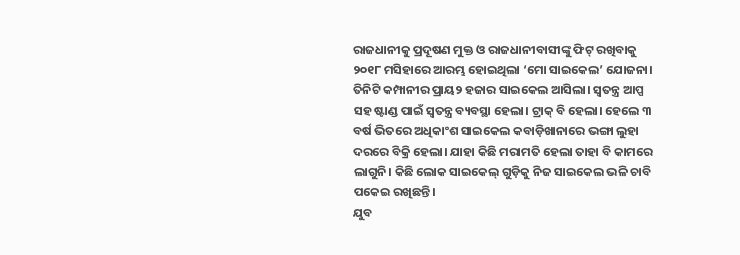ରାଜଧାନୀକୁ ପ୍ରଦୂଷଣ ମୁକ୍ତ ଓ ରାଜଧାନୀବାସୀଙ୍କୁ ଫିଟ୍ ରଖିବାକୁ ୨୦୧୮ ମସିହାରେ ଆରମ୍ଭ ହୋଇଥିଲା ‘ମୋ ସାଇକେଲ’ ଯୋଜନା। ତିନିଟି କମ୍ପାନୀର ପ୍ରାୟ୨ ହଜାର ସାଇକେଲ ଆସିଲା। ସ୍ୱତନ୍ତ୍ର ଆପ୍ପ ସହ ଷ୍ଟାଣ୍ଡ ପାଇଁ ସ୍ୱତନ୍ତ୍ର ବ୍ୟବସ୍ଥା ହେଲା। ଟ୍ରାକ୍ ବି ହେଲା। ହେଲେ ୩ ବର୍ଷ ଭିତରେ ଅଧିକାଂଶ ସାଇକେଲ କବାଡ଼ିଖାନାରେ ଭଙ୍ଗା ଲୁହା ଦରରେ ବିକ୍ରି ହେଲା। ଯାହା କିଛି ମରାମତି ହେଲା ତାହା ବି କାମରେ ଲାଗୁନି। କିଛି ଲୋକ ସାଇକେଲ୍ ଗୁଡ଼ିକୁ ନିଜ ସାଇକେଲ ଭଳି ଚାବି ପକେଇ ରଖିଛନ୍ତି।
ଯୁବ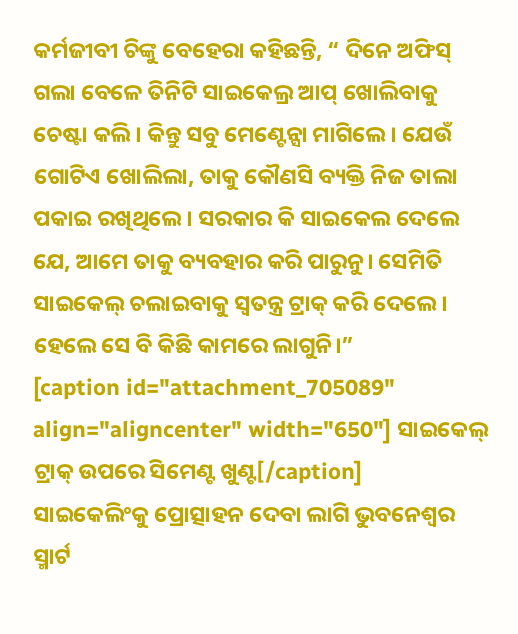କର୍ମଜୀବୀ ଚିଙ୍କୁ ବେହେରା କହିଛନ୍ତି, “ ଦିନେ ଅଫିସ୍ ଗଲା ବେଳେ ତିନିଟି ସାଇକେଲ୍ର ଆପ୍ ଖୋଲିବାକୁ ଚେଷ୍ଟା କଲି। କିନ୍ତୁ ସବୁ ମେଣ୍ଟେନ୍ସା ମାଗିଲେ। ଯେଉଁ ଗୋଟିଏ ଖୋଲିଲା, ତାକୁ କୌଣସି ବ୍ୟକ୍ତି ନିଜ ତାଲା ପକାଇ ରଖିଥିଲେ। ସରକାର କି ସାଇକେଲ ଦେଲେ ଯେ, ଆମେ ତାକୁ ବ୍ୟବହାର କରି ପାରୁନୁ। ସେମିତି ସାଇକେଲ୍ ଚଲାଇବାକୁ ସ୍ୱତନ୍ତ୍ର ଟ୍ରାକ୍ କରି ଦେଲେ। ହେଲେ ସେ ବି କିଛି କାମରେ ଲାଗୁନି।”
[caption id="attachment_705089" align="aligncenter" width="650"] ସାଇକେଲ୍ ଟ୍ରାକ୍ ଉପରେ ସିମେଣ୍ଟ ଖୁଣ୍ଟ[/caption]
ସାଇକେଲିଂକୁ ପ୍ରୋତ୍ସାହନ ଦେବା ଲାଗି ଭୁବନେଶ୍ୱର ସ୍ମାର୍ଟ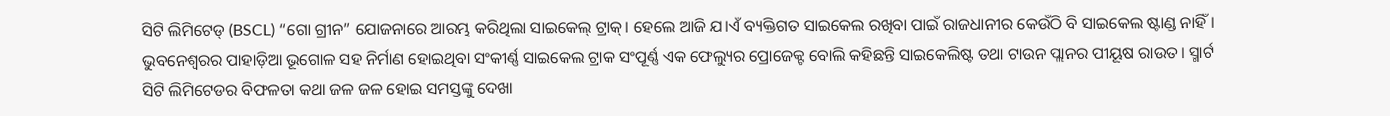ସିଟି ଲିମିଟେଡ୍ (BSCL) “ଗୋ ଗ୍ରୀନ” ଯୋଜନାରେ ଆରମ୍ଭ କରିଥିଲା ସାଇକେଲ୍ ଟ୍ରାକ୍। ହେଲେ ଆଜି ଯ।ଏଁ ବ୍ୟକ୍ତିଗତ ସାଇକେଲ ରଖିବା ପାଇଁ ରାଜଧାନୀର କେଉଁଠି ବି ସାଇକେଲ ଷ୍ଟାଣ୍ଡ ନାହିଁ। ଭୁବନେଶ୍ୱରର ପାହାଡ଼ିଆ ଭୂଗୋଳ ସହ ନିର୍ମାଣ ହୋଇଥିବା ସଂକୀର୍ଣ୍ଣ ସାଇକେଲ ଟ୍ରାକ ସଂପୂର୍ଣ୍ଣ ଏକ ଫେଲ୍ୟୁର ପ୍ରୋଜେକ୍ଟ ବୋଲି କହିଛନ୍ତି ସାଇକେଲିଷ୍ଟ ତଥା ଟାଉନ ପ୍ଲାନର ପୀୟୂଷ ରାଉତ। ସ୍ମାର୍ଟ ସିଟି ଲିମିଟେଡର ବିଫଳତା କଥା ଜଳ ଜଳ ହୋଇ ସମସ୍ତଙ୍କୁ ଦେଖା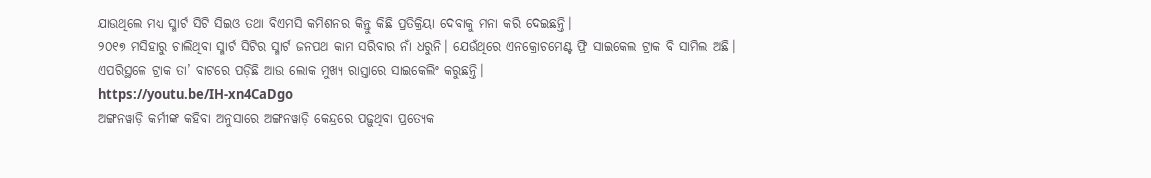ଯାଉଥିଲେ ମଧ୍ୟ ସ୍ମାର୍ଟ ସିଟି ସିଇଓ ତଥା ବିଏମସି କମିଶନର କିନ୍ତୁ କିଛି ପ୍ରତିକ୍ରିୟା ଦେବାକୁ ମନା କରି ଦେଇଛନ୍ତି।
୨୦୧୭ ମସିହାରୁ ଚାଲିଥିବା ସ୍ମାର୍ଟ ସିଟିର ସ୍ମାର୍ଟ ଜନପଥ କାମ ସରିବାର ନାଁ ଧରୁନି। ଯେଉଁଥିରେ ଏନକ୍ରୋଚମେଣ୍ଟ ଫ୍ରି ସାଇକେଲ ଟ୍ରାକ ବି ସାମିଲ ଅଛି। ଏପରିସ୍ଥଳେ ଟ୍ରାକ ତା’ ବାଟରେ ପଡ଼ିଛି ଆଉ ଲୋକ ମୁଖ୍ୟ ରାସ୍ତାରେ ସାଇକେଲିଂ କରୁଛନ୍ତି।
https://youtu.be/IH-xn4CaDgo
ଅଙ୍ଗନୱାଡ଼ି କର୍ମୀଙ୍କ କହିବା ଅନୁସାରେ ଅଙ୍ଗନୱାଡ଼ି କେନ୍ଦ୍ରରେ ପଢ଼ୁଥିବା ପ୍ରତ୍ୟେକ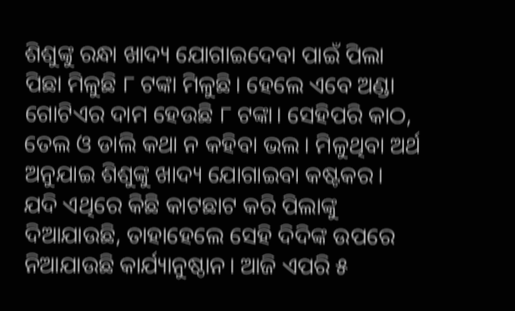ଶିଶୁଙ୍କୁ ରନ୍ଧା ଖାଦ୍ୟ ଯୋଗାଇଦେବା ପାଇଁ ପିଲା ପିଛା ମିଳୁଛି ୮ ଟଙ୍କା ମିଳୁଛି। ହେଲେ ଏବେ ଅଣ୍ଡା ଗୋଟିଏର ଦାମ ହେଉଛି ୮ ଟଙ୍କା। ସେହିପରି କାଠ, ତେଲ ଓ ଡାଲି କଥା ନ କହିବା ଭଲ। ମିଳୁଥିବା ଅର୍ଥ ଅନୁଯାଇ ଶିଶୁଙ୍କୁ ଖାଦ୍ୟ ଯୋଗାଇବା କଷ୍ଟକର। ଯଦି ଏଥିରେ କିଛି କାଟଛାଟ କରି ପିଲାଙ୍କୁ ଦିଆଯାଉଛି, ତାହାହେଲେ ସେହି ଦିଦିଙ୍କ ଉପରେ ନିଆଯାଉଛି କାର୍ଯ୍ୟାନୁଷ୍ଠାନ। ଆଜି ଏପରି ୫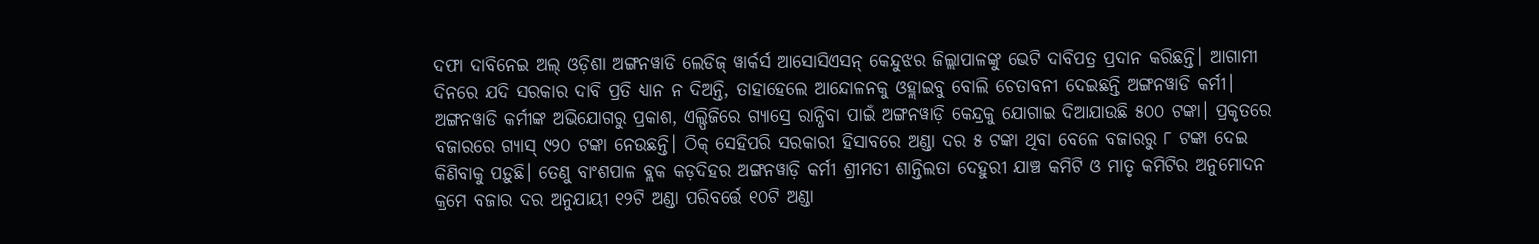ଦଫା ଦାବିନେଇ ଅଲ୍ ଓଡ଼ିଶା ଅଙ୍ଗନୱାଡି ଲେଡିଜ୍ ୱାର୍କର୍ସ ଆସୋସିଏସନ୍ କେନ୍ଦୁଝର ଜିଲ୍ଲାପାଳଙ୍କୁ ଭେଟି ଦାବିପତ୍ର ପ୍ରଦାନ କରିଛନ୍ତି। ଆଗାମୀ ଦିନରେ ଯଦି ସରକାର ଦାବି ପ୍ରତି ଧ୍ୟାନ ନ ଦିଅନ୍ତି, ତାହାହେଲେ ଆନ୍ଦୋଳନକୁ ଓହ୍ଲାଇବୁ ବୋଲି ଚେତାବନୀ ଦେଇଛନ୍ତି ଅଙ୍ଗନୱାଡି କର୍ମୀ।
ଅଙ୍ଗନୱାଡି କର୍ମୀଙ୍କ ଅଭିଯୋଗରୁ ପ୍ରକାଶ, ଏଲ୍ପିଜିରେ ଗ୍ୟାସ୍ରେ ରାନ୍ଧିବା ପାଇଁ ଅଙ୍ଗନୱାଡ଼ି କେନ୍ଦ୍ରକୁ ଯୋଗାଇ ଦିଆଯାଉଛି ୫୦୦ ଟଙ୍କା। ପ୍ରକୃତରେ ବଜାରରେ ଗ୍ୟାସ୍ ୯୨୦ ଟଙ୍କା ନେଉଛନ୍ତି। ଠିକ୍ ସେହିପରି ସରକାରୀ ହିସାବରେ ଅଣ୍ଡା ଦର ୫ ଟଙ୍କା ଥିବା ବେଳେ ବଜାରରୁ ୮ ଟଙ୍କା ଦେଇ କିଣିବାକୁ ପଡ଼ୁଛି। ତେଣୁ ବାଂଶପାଳ ବ୍ଲକ କଡ଼ଦିହର ଅଙ୍ଗନୱାଡ଼ି କର୍ମୀ ଶ୍ରୀମତୀ ଶାନ୍ତିଲତା ଦେହୁରୀ ଯାଞ୍ଚ କମିଟି ଓ ମାତୃ କମିଟିର ଅନୁମୋଦନ କ୍ରମେ ବଜାର ଦର ଅନୁଯାୟୀ ୧୨ଟି ଅଣ୍ଡା ପରିବର୍ତ୍ତେ ୧୦ଟି ଅଣ୍ଡା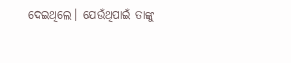ଦେଇଥିଲେ। ଯେଉଁଥିପାଇଁ ତାଙ୍କୁ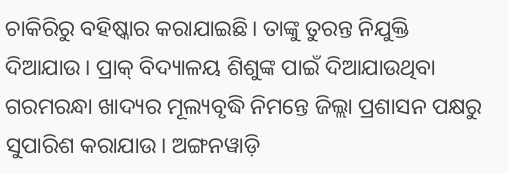ଚାକିରିରୁ ବହିଷ୍କାର କରାଯାଇଛି। ତାଙ୍କୁ ତୁରନ୍ତ ନିଯୁକ୍ତି ଦିଆଯାଉ। ପ୍ରାକ୍ ବିଦ୍ୟାଳୟ ଶିଶୁଙ୍କ ପାଇଁ ଦିଆଯାଉଥିବା ଗରମରନ୍ଧା ଖାଦ୍ୟର ମୂଲ୍ୟବୃଦ୍ଧି ନିମନ୍ତେ ଜିଲ୍ଲା ପ୍ରଶାସନ ପକ୍ଷରୁ ସୁପାରିଶ କରାଯାଉ। ଅଙ୍ଗନୱାଡ଼ି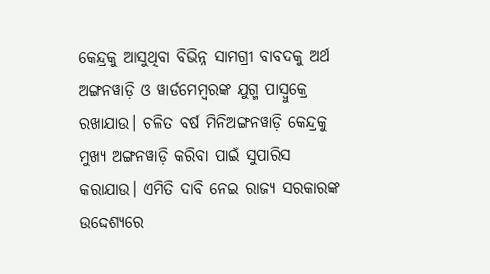କେନ୍ଦ୍ରକୁ ଆସୁଥିବା ବିଭିନ୍ନ ସାମଗ୍ରୀ ବାବଦକୁ ଅର୍ଥ ଅଙ୍ଗନୱାଡ଼ି ଓ ୱାର୍ଡମେମ୍ବରଙ୍କ ଯୁଗ୍ମ ପାସ୍ବୁକ୍ରେ ରଖାଯାଉ। ଚଳିତ ବର୍ଷ ମିନିଅଙ୍ଗନୱାଡ଼ି କେନ୍ଦ୍ରକୁ ମୁଖ୍ୟ ଅଙ୍ଗନୱାଡ଼ି କରିବା ପାଇଁ ସୁପାରିସ କରାଯାଉ। ଏମିତି ଦାବି ନେଇ ରାଜ୍ୟ ସରକାରଙ୍କ ଉଦ୍ଦେଶ୍ୟରେ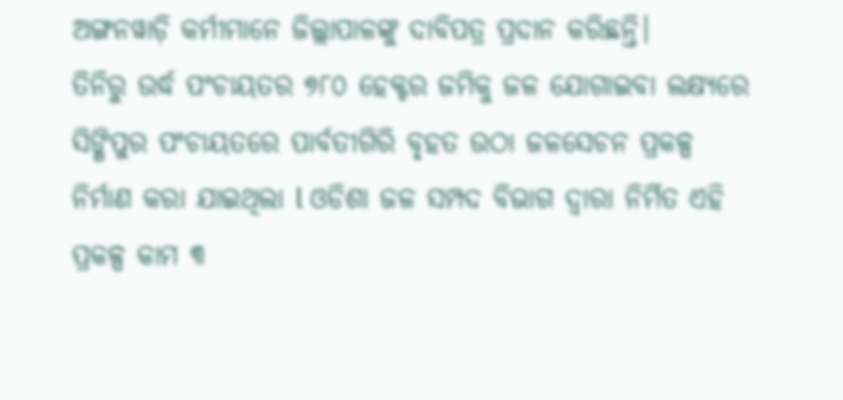ଅଙ୍ଗନୱାଡ଼ି କର୍ମୀମାନେ ଜିଲ୍ଲାପାଳଙ୍କୁ ଦାବିପତ୍ର ପ୍ରଦାନ କରିଛନ୍ତି।
ତିନିରୁ ଉର୍ଦ୍ଧ ପଂଚାୟତର ୭୮୦ ହେକ୍ଟର ଜମିକୁ ଜଳ ଯୋଗାଇବା ଲକ୍ଷ୍ୟରେ ସିଙ୍ଗିପୁର ପଂଚାୟତରେ ପାର୍ବତୀଗିରି ବୃହତ ଉଠା ଜଳସେଚନ ପ୍ରକଳ୍ପ ନିର୍ମାଣ କରା ଯାଇଥିଲା l ଓଡିଶା ଜଳ ସମ୍ପଦ ବିଭାଗ ଦ୍ୱାରା ନିର୍ମିତ ଏହି ପ୍ରକଳ୍ପ କାମ ୩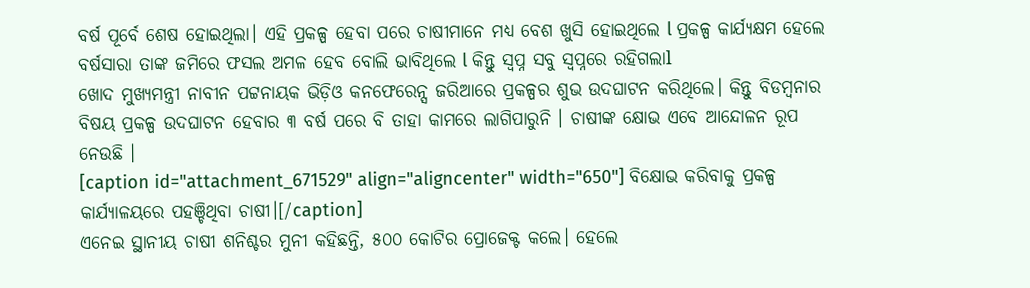ବର୍ଷ ପୂର୍ବେ ଶେଷ ହୋଇଥିଲା। ଏହି ପ୍ରକଳ୍ପ ହେବା ପରେ ଚାଷୀମାନେ ମଧ୍ୟ ବେଶ ଖୁସି ହୋଇଥିଲେ l ପ୍ରକଳ୍ପ କାର୍ଯ୍ୟକ୍ଷମ ହେଲେ ବର୍ଷସାରା ତାଙ୍କ ଜମିରେ ଫସଲ ଅମଳ ହେବ ବୋଲି ଭାବିଥିଲେ l କିନ୍ତୁ ସ୍ୱପ୍ନ ସବୁ ସ୍ୱପ୍ନରେ ରହିଗଲାl
ଖୋଦ ମୁଖ୍ୟମନ୍ତ୍ରୀ ନାବୀନ ପଟ୍ଟନାୟକ ଭିଡ଼ିଓ କନଫେରେନ୍ସ ଜରିଆରେ ପ୍ରକଳ୍ପର ଶୁଭ ଉଦଘାଟନ କରିଥିଲେ। କିନ୍ତୁ ବିଡମ୍ବନାର ବିଷୟ ପ୍ରକଳ୍ପ ଉଦଘାଟନ ହେବାର ୩ ବର୍ଷ ପରେ ବି ତାହା କାମରେ ଲାଗିପାରୁନି । ଚାଷୀଙ୍କ କ୍ଷୋଭ ଏବେ ଆନ୍ଦୋଳନ ରୂପ ନେଉଛି ।
[caption id="attachment_671529" align="aligncenter" width="650"] ବିକ୍ଷୋଭ କରିବାକୁ ପ୍ରକଳ୍ପ କାର୍ଯ୍ୟାଳୟରେ ପହଞ୍ଚିଥିବା ଚାଷୀ।[/caption]
ଏନେଇ ସ୍ଥାନୀୟ ଚାଷୀ ଶନିଶ୍ଚର ମୁନୀ କହିଛନ୍ତି, ୫୦୦ କୋଟିର ପ୍ରୋଜେକ୍ଟ କଲେ। ହେଲେ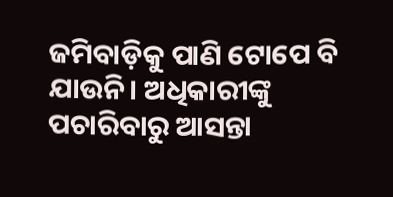ଜମିବାଡ଼ିକୁ ପାଣି ଟୋପେ ବି ଯାଉନି। ଅଧିକାରୀଙ୍କୁ ପଚାରିବାରୁ ଆସନ୍ତା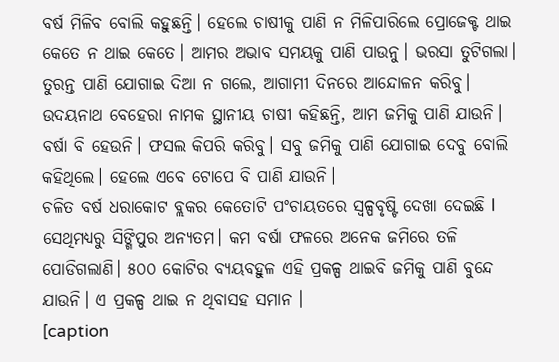ବର୍ଷ ମିଳିବ ବୋଲି କହୁଛନ୍ତି। ହେଲେ ଚାଷୀକୁ ପାଣି ନ ମିଳିପାରିଲେ ପ୍ରୋଜେକ୍ଟ ଥାଇ କେତେ ନ ଥାଇ କେତେ। ଆମର ଅଭାବ ସମୟକୁ ପାଣି ପାଉନୁ। ଭରସା ତୁଟିଗଲା। ତୁରନ୍ତ ପାଣି ଯୋଗାଇ ଦିଆ ନ ଗଲେ, ଆଗାମୀ ଦିନରେ ଆନ୍ଦୋଳନ କରିବୁ।
ଉଦୟନାଥ ବେହେରା ନାମକ ସ୍ଥାନୀୟ ଚାଷୀ କହିଛନ୍ତି, ଆମ ଜମିକୁ ପାଣି ଯାଉନି। ବର୍ଷା ବି ହେଉନି। ଫସଲ କିପରି କରିବୁ। ସବୁ ଜମିକୁ ପାଣି ଯୋଗାଇ ଦେବୁ ବୋଲି କହିଥିଲେ। ହେଲେ ଏବେ ଟୋପେ ବି ପାଣି ଯାଉନି।
ଚଳିତ ବର୍ଷ ଧରାକୋଟ ବ୍ଲକର କେତୋଟି ପଂଚାୟତରେ ସ୍ୱଳ୍ପବୃଷ୍ଟି ଦେଖା ଦେଇଛି l ସେଥିମଧ୍ୟରୁ ସିଙ୍ଗିପୁର ଅନ୍ୟତମ। କମ ବର୍ଷା ଫଳରେ ଅନେକ ଜମିରେ ତଳି ପୋଡିଗଲାଣି। ୫୦୦ କୋଟିର ବ୍ୟୟବହୁଳ ଏହି ପ୍ରକଳ୍ପ ଥାଇବି ଜମିକୁ ପାଣି ବୁନ୍ଦେ ଯାଉନି। ଏ ପ୍ରକଳ୍ପ ଥାଇ ନ ଥିବାସହ ସମାନ ।
[caption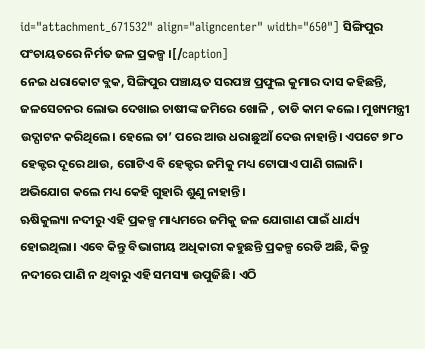id="attachment_671532" align="aligncenter" width="650"] ସିଙ୍ଗିପୁର ପଂଚାୟତରେ ନିର୍ମତ ଜଳ ପ୍ରକଳ୍ପ ।[/caption]
ନେଇ ଧରାକୋଟ ବ୍ଲକ, ସିଙ୍ଗିପୁର ପଞ୍ଚାୟତ ସରପଞ୍ଚ ପ୍ରଫୁଲ କୁମାର ଦାସ କହିଛନ୍ତି, ଜଳସେଚନର ଲୋଭ ଦେଖାଇ ଚାଷୀଙ୍କ ଜମିରେ ଖୋଳି , ତାଡି କାମ କଲେ। ମୁଖ୍ୟମନ୍ତ୍ରୀ ଉଦ୍ଘାଟନ କରିଥିଲେ। ହେଲେ ତା’ ପରେ ଆଉ ଧରାଛୁଆଁ ଦେଉ ନାହାନ୍ତି। ଏପଟେ ୭୮୦ ହେକ୍ଟର ଦୂରେ ଥାଉ, ଗୋଟିଏ ବି ହେକ୍ଟର ଜମିକୁ ମଧ୍ୟ ଟୋପାଏ ପାଣି ଗଲାନି। ଅଭିଯୋଗ କଲେ ମଧ୍ୟ କେହି ଗୁହାରି ଶୁଣୁ ନାହାନ୍ତି।
ଋଷିକୁଲ୍ୟା ନଦୀରୁ ଏହି ପ୍ରକଳ୍ପ ମାଧ୍ୟମରେ ଜମିକୁ ଜଳ ଯୋଗାଣ ପାଇଁ ଧାର୍ଯ୍ୟ ହୋଇଥିଲା। ଏବେ କିନ୍ତୁ ବିଭାଗୀୟ ଅଧିକାରୀ କହୁଛନ୍ତି ପ୍ରକଳ୍ପ ରେଡି ଅଛି, କିନ୍ତୁ ନଦୀରେ ପାଣି ନ ଥିବାରୁ ଏହି ସମସ୍ୟା ଉପୁଜିଛି। ଏଠି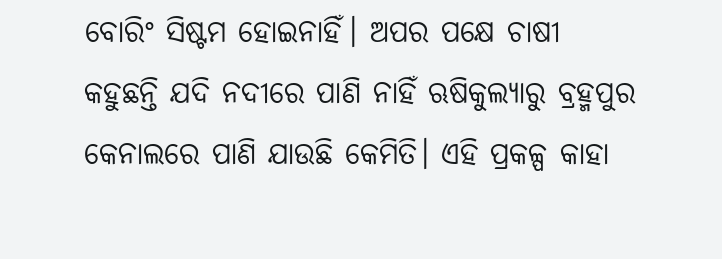ବୋରିଂ ସିଷ୍ଟମ ହୋଇନାହିଁ। ଅପର ପକ୍ଷେ ଚାଷୀ କହୁଛନ୍ତି ଯଦି ନଦୀରେ ପାଣି ନାହିଁ ଋଷିକୁଲ୍ୟାରୁ ବ୍ରହ୍ମପୁର କେନାଲରେ ପାଣି ଯାଉଛି କେମିତି। ଏହି ପ୍ରକଳ୍ପ କାହା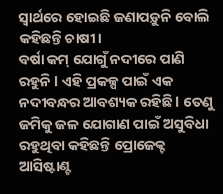ସ୍ୱାର୍ଥରେ ହୋଇଛି ଜଣାପଡ଼ୁନି ବୋଲି କହିଛନ୍ତି ଚାଷୀ।
ବର୍ଷା କମ୍ ଯୋଗୁଁ ନଦୀରେ ପାଣି ରହୁନି l ଏହି ପ୍ରକଳ୍ପ ପାଇଁ ଏକ ନଦୀବନ୍ଧର ଆବଶ୍ୟକ ରହିଛି l ତେଣୁ ଜମିକୁ ଜଳ ଯୋଗାଣ ପାଇଁ ଅସୁବିଧା ରହୁଥିବା କହିଛନ୍ତି ପ୍ରୋଜେକ୍ଟ ଆସିଷ୍ଟାଣ୍ଟ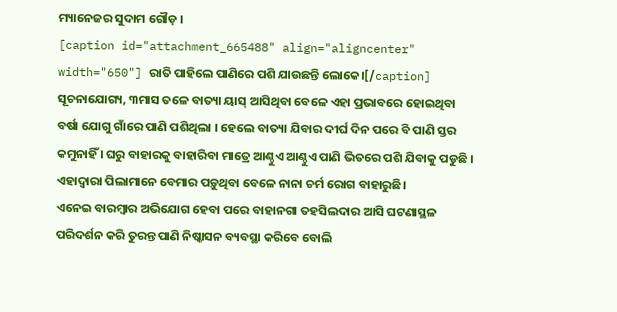ମ୍ୟାନେଜର ସୁଦାମ ଗୌଡ଼ ।
[caption id="attachment_665488" align="aligncenter" width="650"] ରାତି ପାହିଲେ ପାଣିରେ ପଶି ଯାଉଛନ୍ତି ଲୋକେ।[/caption]
ସୂଚନାଯୋଗ୍ୟ, ୩ମାସ ତଳେ ବାତ୍ୟା ୟାସ୍ ଆସିଥିବା ବେଳେ ଏହା ପ୍ରଭାବରେ ହୋଇଥିବା ବର୍ଷା ଯୋଗୁ ଗାଁରେ ପାଣି ପଶିଥିଲା । ହେଲେ ବାତ୍ୟା ଯିବାର ଦୀର୍ଘ ଦିନ ପରେ ବି ପାଣି ସ୍ତର କମୁନାହିଁ । ଘରୁ ବାହାରକୁ ବାହାରିବା ମାତ୍ରେ ଆଣ୍ଠୁଏ ଆଣ୍ଠୁଏ ପାଣି ଭିତରେ ପଶି ଯିବାକୁ ପଡୁଛି । ଏହାଦ୍ୱାରା ପିଲାମାନେ ବେମାର ପଡ଼ୁଥିବା ବେଳେ ନାନା ଚର୍ମ ରୋଗ ବାହାରୁଛି।
ଏନେଇ ବାରମ୍ବାର ଅଭିଯୋଗ ହେବା ପରେ ବାହାନଗା ତହସିଲଦାର ଆସି ଘଟଣାସ୍ଥଳ ପରିଦର୍ଶନ କରି ତୁରନ୍ତ ପାଣି ନିଷ୍କାସନ ବ୍ୟବସ୍ଥା କରିବେ ବୋଲି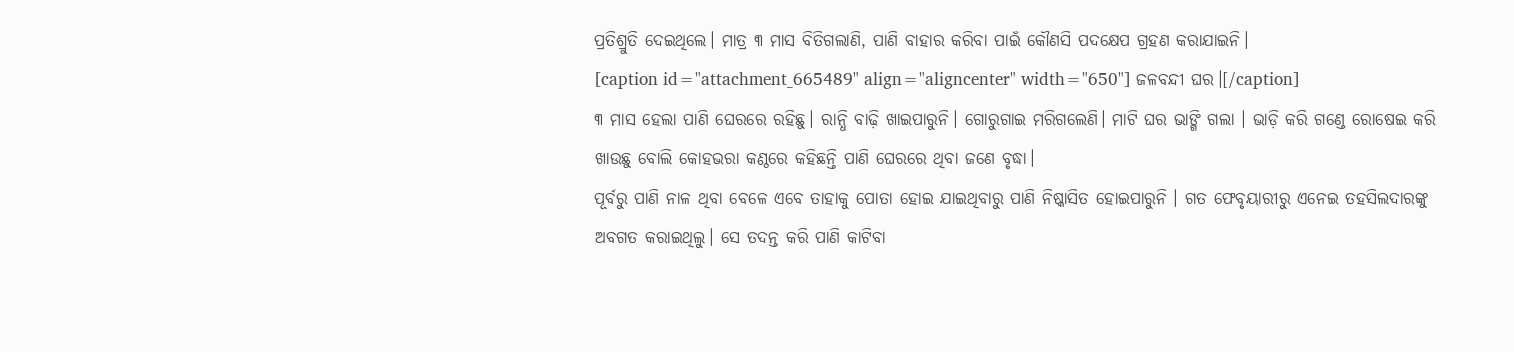ପ୍ରତିଶ୍ରୁତି ଦେଇଥିଲେ। ମାତ୍ର ୩ ମାସ ବିତିଗଲାଣି, ପାଣି ବାହାର କରିବା ପାଇଁ କୌଣସି ପଦକ୍ଷେପ ଗ୍ରହଣ କରାଯାଇନି।
[caption id="attachment_665489" align="aligncenter" width="650"] ଜଳବନ୍ଦୀ ଘର।[/caption]
୩ ମାସ ହେଲା ପାଣି ଘେରରେ ରହିଛୁ। ରାନ୍ଧି ବାଢ଼ି ଖାଇପାରୁନି। ଗୋରୁଗାଇ ମରିଗଲେଣି। ମାଟି ଘର ଭାଙ୍ଗି ଗଲା । ଭାଡ଼ି କରି ଗଣ୍ଡେ ରୋଷେଇ କରି ଖାଉଛୁ ବୋଲି କୋହଭରା କଣ୍ଠରେ କହିଛନ୍ତି ପାଣି ଘେରରେ ଥିବା ଜଣେ ବୃଦ୍ଧା।
ପୂର୍ବରୁ ପାଣି ନାଳ ଥିବା ବେଳେ ଏବେ ତାହାକୁ ପୋତା ହୋଇ ଯାଇଥିବାରୁ ପାଣି ନିଷ୍କାସିତ ହୋଇପାରୁନି । ଗତ ଫେବୃୟାରୀରୁ ଏନେଇ ତହସିଲଦାରଙ୍କୁ ଅବଗତ କରାଇଥିଲୁ। ସେ ତଦନ୍ତ କରି ପାଣି କାଟିବା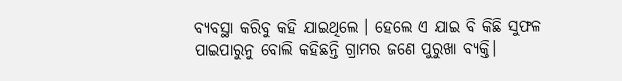ବ୍ୟବସ୍ଥା କରିବୁ କହି ଯାଇଥିଲେ । ହେଲେ ଏ ଯାଇ ବି କିଛି ସୁଫଳ ପାଇପାରୁନୁ ବୋଲି କହିଛନ୍ତି ଗ୍ରାମର ଜଣେ ପୁରୁଖା ବ୍ୟକ୍ତି।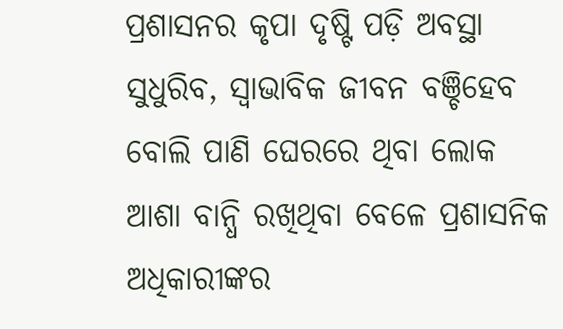ପ୍ରଶାସନର କୃପା ଦୃଷ୍ଟି ପଡ଼ି ଅବସ୍ଥା ସୁଧୁରିବ, ସ୍ୱାଭାବିକ ଜୀବନ ବଞ୍ଚିହେବ ବୋଲି ପାଣି ଘେରରେ ଥିବା ଲୋକ ଆଶା ବାନ୍ଧି ରଖିଥିବା ବେଳେ ପ୍ରଶାସନିକ ଅଧିକାରୀଙ୍କର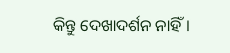କିନ୍ତୁ ଦେଖାଦର୍ଶନ ନାହିଁ।